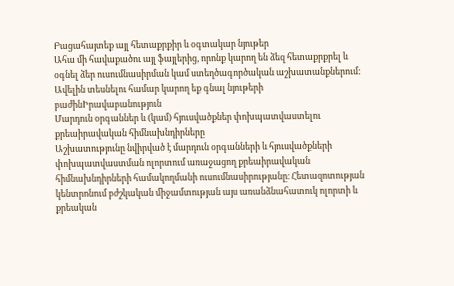Բացահայտեք այլ հետաքրքիր և օգտակար նյութեր
Ահա մի հավաքածու այլ ֆայլերից, որոնք կարող են ձեզ հետաքրքրել և օգնել ձեր ուսումնասիրման կամ ստեղծագործական աշխատանքներում: Ավելին տեսնելու համար կարող եք գնալ նյութերի բաժինԻրավաբանություն
Մարդուն օրգաններ և (կամ) հյուսվածքներ փոխպատվաստելու քրեաիրավական հիմնախնդիրները
Աշխատությունը նվիրված է մարդուն օրգանների և հյուսվածքների փոխպատվաստման ոլորտում առաջացող քրեաիրավական հիմնախնդիրների համակողմանի ուսումնասիրությանը։ Հետազոտության կենտրոնում բժշկական միջամտության այս առանձնահատուկ ոլորտի և քրեական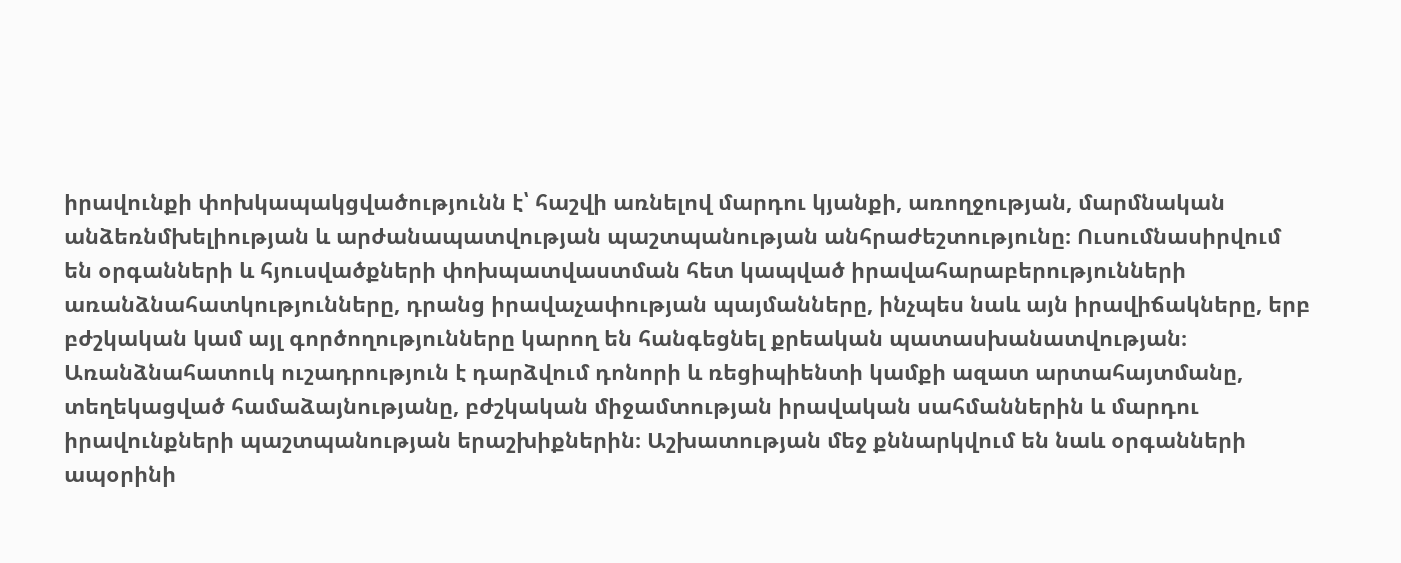իրավունքի փոխկապակցվածությունն է՝ հաշվի առնելով մարդու կյանքի, առողջության, մարմնական անձեռնմխելիության և արժանապատվության պաշտպանության անհրաժեշտությունը։ Ուսումնասիրվում են օրգանների և հյուսվածքների փոխպատվաստման հետ կապված իրավահարաբերությունների առանձնահատկությունները, դրանց իրավաչափության պայմանները, ինչպես նաև այն իրավիճակները, երբ բժշկական կամ այլ գործողությունները կարող են հանգեցնել քրեական պատասխանատվության։ Առանձնահատուկ ուշադրություն է դարձվում դոնորի և ռեցիպիենտի կամքի ազատ արտահայտմանը, տեղեկացված համաձայնությանը, բժշկական միջամտության իրավական սահմաններին և մարդու իրավունքների պաշտպանության երաշխիքներին։ Աշխատության մեջ քննարկվում են նաև օրգանների ապօրինի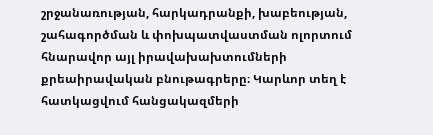շրջանառության, հարկադրանքի, խաբեության, շահագործման և փոխպատվաստման ոլորտում հնարավոր այլ իրավախախտումների քրեաիրավական բնութագրերը։ Կարևոր տեղ է հատկացվում հանցակազմերի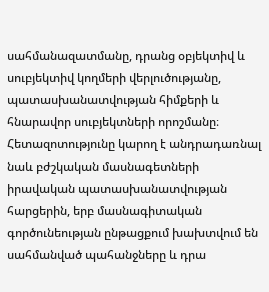սահմանազատմանը, դրանց օբյեկտիվ և սուբյեկտիվ կողմերի վերլուծությանը, պատասխանատվության հիմքերի և հնարավոր սուբյեկտների որոշմանը։ Հետազոտությունը կարող է անդրադառնալ նաև բժշկական մասնագետների իրավական պատասխանատվության հարցերին, երբ մասնագիտական գործունեության ընթացքում խախտվում են սահմանված պահանջները և դրա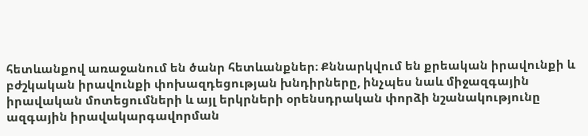հետևանքով առաջանում են ծանր հետևանքներ։ Քննարկվում են քրեական իրավունքի և բժշկական իրավունքի փոխազդեցության խնդիրները, ինչպես նաև միջազգային իրավական մոտեցումների և այլ երկրների օրենսդրական փորձի նշանակությունը ազգային իրավակարգավորման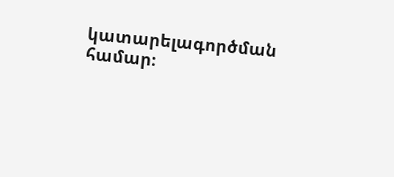կատարելագործման համար։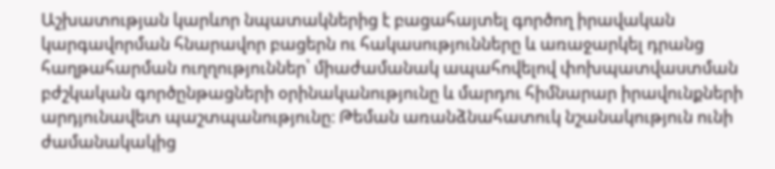Աշխատության կարևոր նպատակներից է բացահայտել գործող իրավական կարգավորման հնարավոր բացերն ու հակասությունները և առաջարկել դրանց հաղթահարման ուղղություններ՝ միաժամանակ ապահովելով փոխպատվաստման բժշկական գործընթացների օրինականությունը և մարդու հիմնարար իրավունքների արդյունավետ պաշտպանությունը։ Թեման առանձնահատուկ նշանակություն ունի ժամանակակից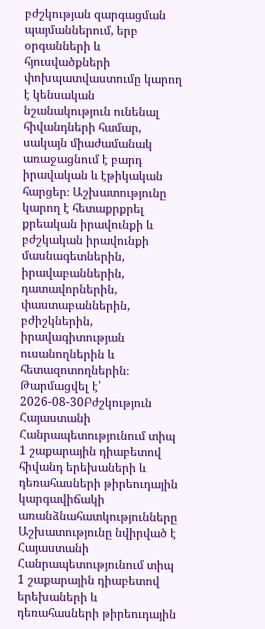բժշկության զարգացման պայմաններում, երբ օրգանների և հյուսվածքների փոխպատվաստումը կարող է կենսական նշանակություն ունենալ հիվանդների համար, սակայն միաժամանակ առաջացնում է բարդ իրավական և էթիկական հարցեր։ Աշխատությունը կարող է հետաքրքրել քրեական իրավունքի և բժշկական իրավունքի մասնագետներին, իրավաբաններին, դատավորներին, փաստաբաններին, բժիշկներին, իրավագիտության ուսանողներին և հետազոտողներին։
Թարմացվել է՝ 2026-08-30Բժշկություն
Հայաստանի Հանրապետությունում տիպ 1 շաքարային դիաբետով հիվանդ երեխաների և դեռահասների թիրեուդային կարգավիճակի առանձնահատկությունները
Աշխատությունը նվիրված է Հայաստանի Հանրապետությունում տիպ 1 շաքարային դիաբետով երեխաների և դեռահասների թիրեուդային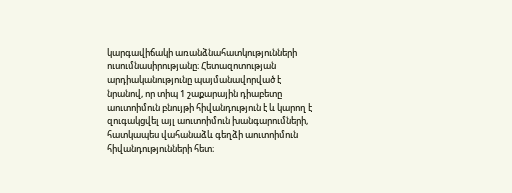կարգավիճակի առանձնահատկությունների ուսումնասիրությանը։ Հետազոտության արդիականությունը պայմանավորված է նրանով, որ տիպ 1 շաքարային դիաբետը աուտոիմուն բնույթի հիվանդություն է և կարող է զուգակցվել այլ աուտոիմուն խանգարումների, հատկապես վահանաձև գեղձի աուտոիմուն հիվանդությունների հետ։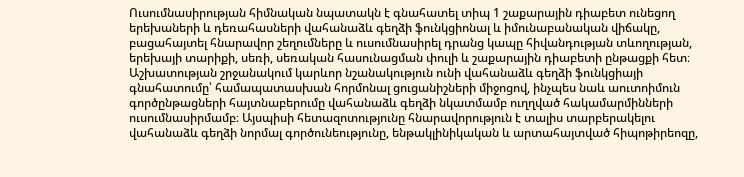Ուսումնասիրության հիմնական նպատակն է գնահատել տիպ 1 շաքարային դիաբետ ունեցող երեխաների և դեռահասների վահանաձև գեղձի ֆունկցիոնալ և իմունաբանական վիճակը, բացահայտել հնարավոր շեղումները և ուսումնասիրել դրանց կապը հիվանդության տևողության, երեխայի տարիքի, սեռի, սեռական հասունացման փուլի և շաքարային դիաբետի ընթացքի հետ։ Աշխատության շրջանակում կարևոր նշանակություն ունի վահանաձև գեղձի ֆունկցիայի գնահատումը՝ համապատասխան հորմոնալ ցուցանիշների միջոցով, ինչպես նաև աուտոիմուն գործընթացների հայտնաբերումը վահանաձև գեղձի նկատմամբ ուղղված հակամարմինների ուսումնասիրմամբ։ Այսպիսի հետազոտությունը հնարավորություն է տալիս տարբերակելու վահանաձև գեղձի նորմալ գործունեությունը, ենթակլինիկական և արտահայտված հիպոթիրեոզը,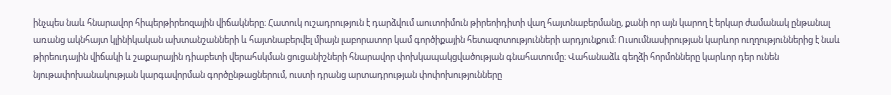ինչպես նաև հնարավոր հիպերթիրեոզային վիճակները։ Հատուկ ուշադրություն է դարձվում աուտոիմուն թիրեոիդիտի վաղ հայտնաբերմանը, քանի որ այն կարող է երկար ժամանակ ընթանալ առանց ակնհայտ կլինիկական ախտանշանների և հայտնաբերվել միայն լաբորատոր կամ գործիքային հետազոտությունների արդյունքում։ Ուսումնասիրության կարևոր ուղղություններից է նաև թիրեուդային վիճակի և շաքարային դիաբետի վերահսկման ցուցանիշների հնարավոր փոխկապակցվածության գնահատումը։ Վահանաձև գեղձի հորմոնները կարևոր դեր ունեն նյութափոխանակության կարգավորման գործընթացներում, ուստի դրանց արտադրության փոփոխությունները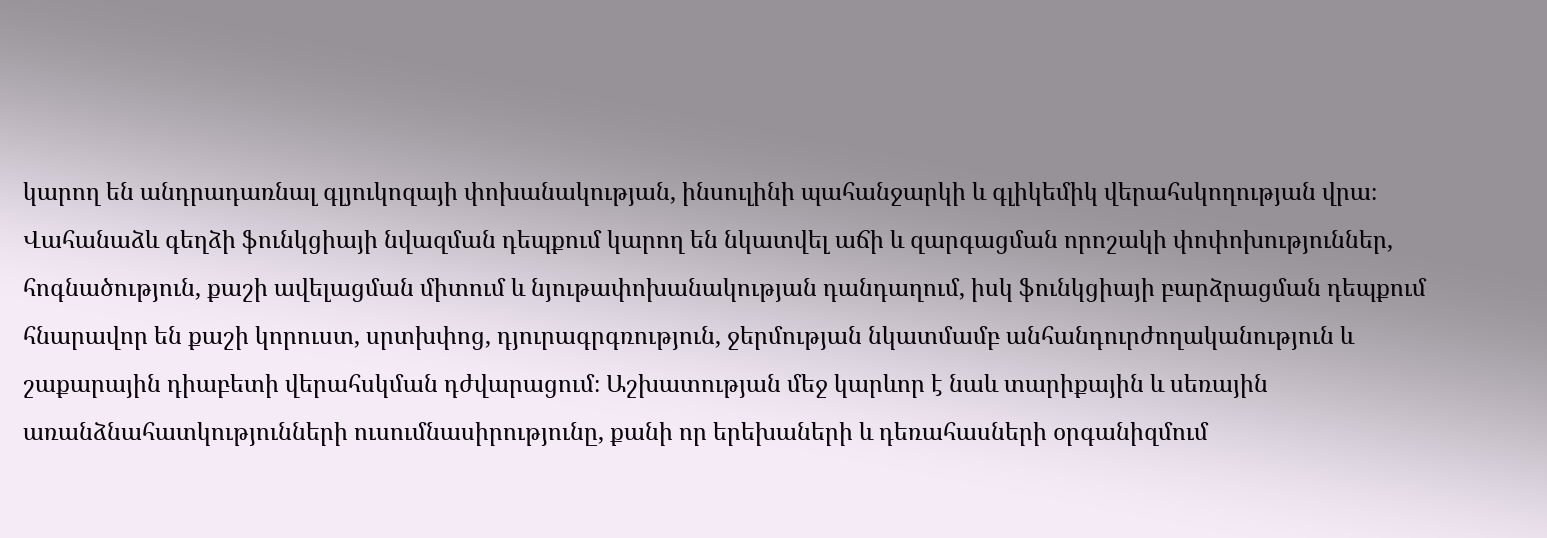կարող են անդրադառնալ գլյուկոզայի փոխանակության, ինսուլինի պահանջարկի և գլիկեմիկ վերահսկողության վրա։ Վահանաձև գեղձի ֆունկցիայի նվազման դեպքում կարող են նկատվել աճի և զարգացման որոշակի փոփոխություններ, հոգնածություն, քաշի ավելացման միտում և նյութափոխանակության դանդաղում, իսկ ֆունկցիայի բարձրացման դեպքում հնարավոր են քաշի կորուստ, սրտխփոց, դյուրագրգռություն, ջերմության նկատմամբ անհանդուրժողականություն և շաքարային դիաբետի վերահսկման դժվարացում։ Աշխատության մեջ կարևոր է նաև տարիքային և սեռային առանձնահատկությունների ուսումնասիրությունը, քանի որ երեխաների և դեռահասների օրգանիզմում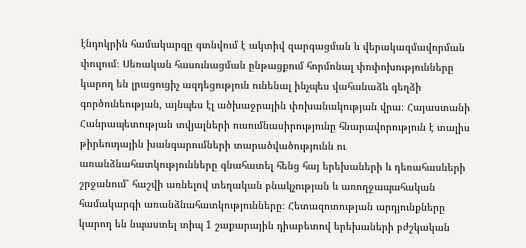էնդոկրին համակարգը գտնվում է ակտիվ զարգացման և վերակազմավորման փուլում։ Սեռական հասունացման ընթացքում հորմոնալ փոփոխությունները կարող են լրացուցիչ ազդեցություն ունենալ ինչպես վահանաձև գեղձի գործունեության, այնպես էլ ածխաջրային փոխանակության վրա։ Հայաստանի Հանրապետության տվյալների ուսումնասիրությունը հնարավորություն է տալիս թիրեուդային խանգարումների տարածվածությունն ու առանձնահատկությունները գնահատել հենց հայ երեխաների և դեռահասների շրջանում՝ հաշվի առնելով տեղական բնակչության և առողջապահական համակարգի առանձնահատկությունները։ Հետազոտության արդյունքները կարող են նպաստել տիպ 1 շաքարային դիաբետով երեխաների բժշկական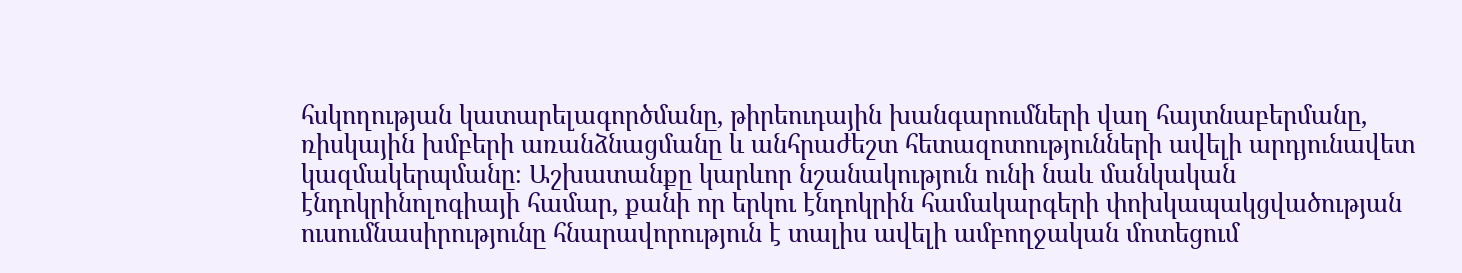հսկողության կատարելագործմանը, թիրեուդային խանգարումների վաղ հայտնաբերմանը, ռիսկային խմբերի առանձնացմանը և անհրաժեշտ հետազոտությունների ավելի արդյունավետ կազմակերպմանը։ Աշխատանքը կարևոր նշանակություն ունի նաև մանկական էնդոկրինոլոգիայի համար, քանի որ երկու էնդոկրին համակարգերի փոխկապակցվածության ուսումնասիրությունը հնարավորություն է տալիս ավելի ամբողջական մոտեցում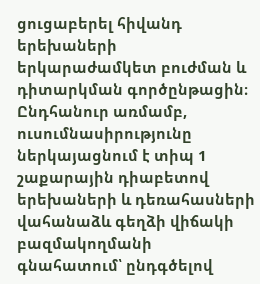ցուցաբերել հիվանդ երեխաների երկարաժամկետ բուժման և դիտարկման գործընթացին։ Ընդհանուր առմամբ, ուսումնասիրությունը ներկայացնում է տիպ 1 շաքարային դիաբետով երեխաների և դեռահասների վահանաձև գեղձի վիճակի բազմակողմանի գնահատում՝ ընդգծելով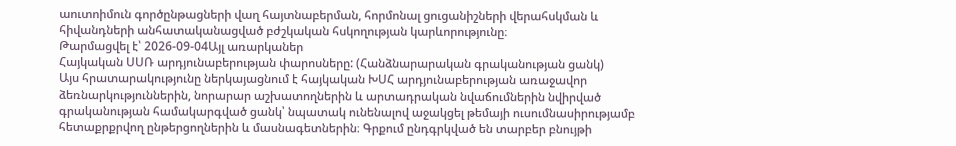աուտոիմուն գործընթացների վաղ հայտնաբերման, հորմոնալ ցուցանիշների վերահսկման և հիվանդների անհատականացված բժշկական հսկողության կարևորությունը։
Թարմացվել է՝ 2026-09-04Այլ առարկաներ
Հայկական ՍՍՌ արդյունաբերության փարոսները: (Հանձնարարական գրականության ցանկ)
Այս հրատարակությունը ներկայացնում է հայկական ԽՍՀ արդյունաբերության առաջավոր ձեռնարկություններին, նորարար աշխատողներին և արտադրական նվաճումներին նվիրված գրականության համակարգված ցանկ՝ նպատակ ունենալով աջակցել թեմայի ուսումնասիրությամբ հետաքրքրվող ընթերցողներին և մասնագետներին։ Գրքում ընդգրկված են տարբեր բնույթի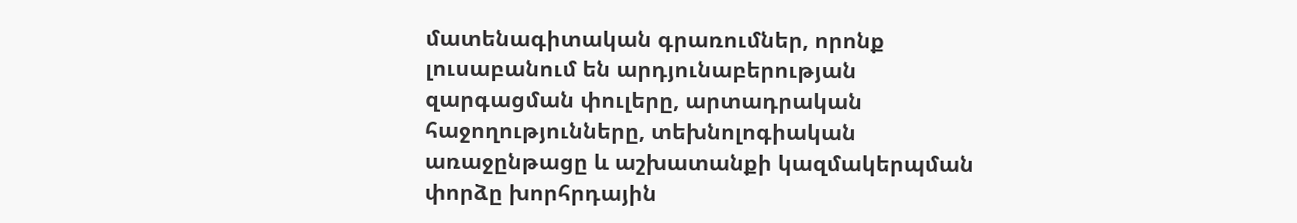մատենագիտական գրառումներ, որոնք լուսաբանում են արդյունաբերության զարգացման փուլերը, արտադրական հաջողությունները, տեխնոլոգիական առաջընթացը և աշխատանքի կազմակերպման փորձը խորհրդային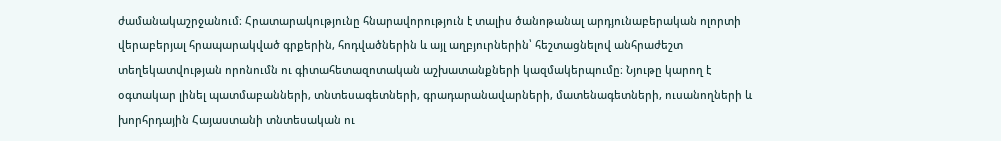ժամանակաշրջանում։ Հրատարակությունը հնարավորություն է տալիս ծանոթանալ արդյունաբերական ոլորտի վերաբերյալ հրապարակված գրքերին, հոդվածներին և այլ աղբյուրներին՝ հեշտացնելով անհրաժեշտ տեղեկատվության որոնումն ու գիտահետազոտական աշխատանքների կազմակերպումը։ Նյութը կարող է օգտակար լինել պատմաբանների, տնտեսագետների, գրադարանավարների, մատենագետների, ուսանողների և խորհրդային Հայաստանի տնտեսական ու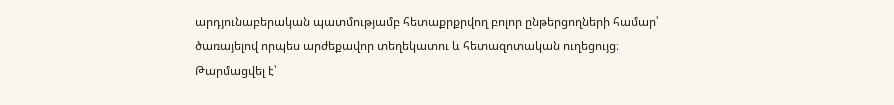արդյունաբերական պատմությամբ հետաքրքրվող բոլոր ընթերցողների համար՝ ծառայելով որպես արժեքավոր տեղեկատու և հետազոտական ուղեցույց։
Թարմացվել է՝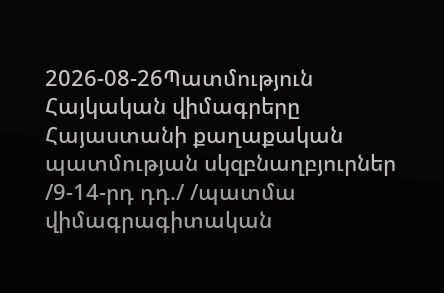2026-08-26Պատմություն
Հայկական վիմագրերը Հայաստանի քաղաքական պատմության սկզբնաղբյուրներ /9-14-րդ դդ./ /պատմա վիմագրագիտական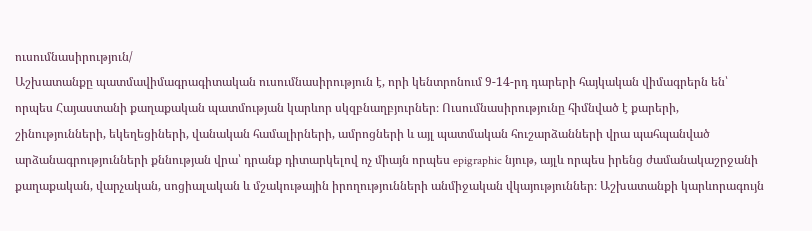ուսումնասիրություն/
Աշխատանքը պատմավիմագրագիտական ուսումնասիրություն է, որի կենտրոնում 9-14-րդ դարերի հայկական վիմագրերն են՝ որպես Հայաստանի քաղաքական պատմության կարևոր սկզբնաղբյուրներ։ Ուսումնասիրությունը հիմնված է քարերի, շինությունների, եկեղեցիների, վանական համալիրների, ամրոցների և այլ պատմական հուշարձանների վրա պահպանված արձանագրությունների քննության վրա՝ դրանք դիտարկելով ոչ միայն որպես epigraphic նյութ, այլև որպես իրենց ժամանակաշրջանի քաղաքական, վարչական, սոցիալական և մշակութային իրողությունների անմիջական վկայություններ։ Աշխատանքի կարևորագույն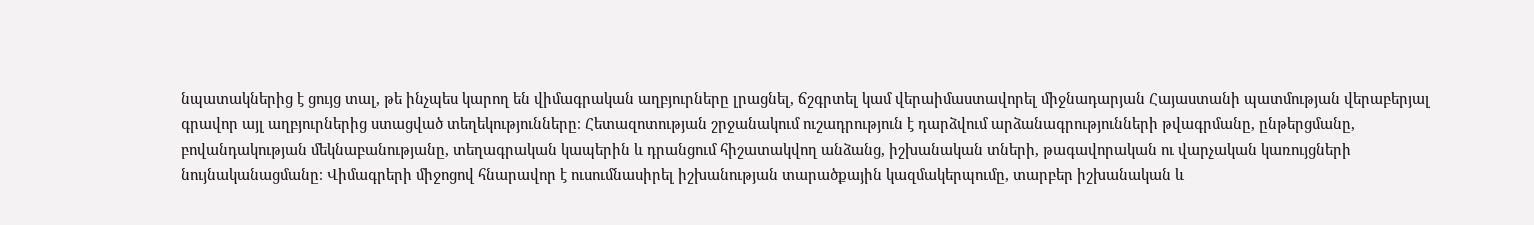նպատակներից է ցույց տալ, թե ինչպես կարող են վիմագրական աղբյուրները լրացնել, ճշգրտել կամ վերաիմաստավորել միջնադարյան Հայաստանի պատմության վերաբերյալ գրավոր այլ աղբյուրներից ստացված տեղեկությունները։ Հետազոտության շրջանակում ուշադրություն է դարձվում արձանագրությունների թվագրմանը, ընթերցմանը, բովանդակության մեկնաբանությանը, տեղագրական կապերին և դրանցում հիշատակվող անձանց, իշխանական տների, թագավորական ու վարչական կառույցների նույնականացմանը։ Վիմագրերի միջոցով հնարավոր է ուսումնասիրել իշխանության տարածքային կազմակերպումը, տարբեր իշխանական և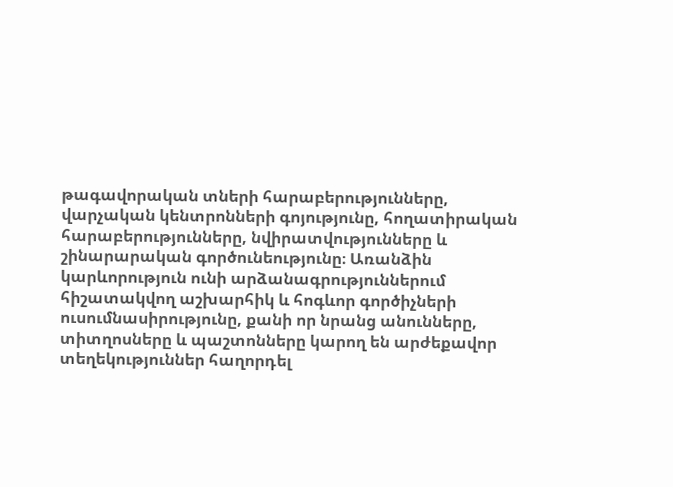թագավորական տների հարաբերությունները, վարչական կենտրոնների գոյությունը, հողատիրական հարաբերությունները, նվիրատվությունները և շինարարական գործունեությունը։ Առանձին կարևորություն ունի արձանագրություններում հիշատակվող աշխարհիկ և հոգևոր գործիչների ուսումնասիրությունը, քանի որ նրանց անունները, տիտղոսները և պաշտոնները կարող են արժեքավոր տեղեկություններ հաղորդել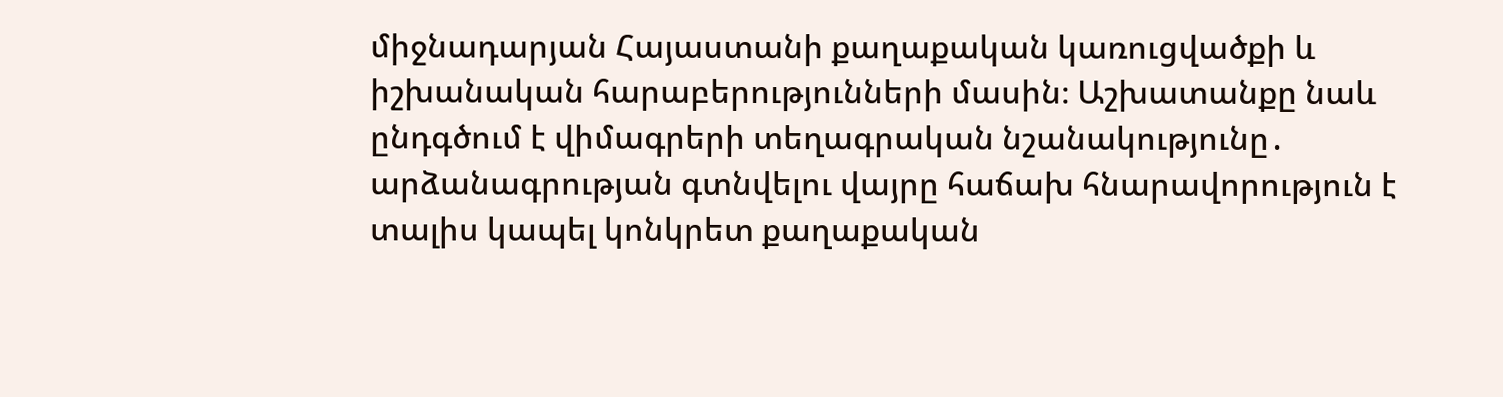միջնադարյան Հայաստանի քաղաքական կառուցվածքի և իշխանական հարաբերությունների մասին։ Աշխատանքը նաև ընդգծում է վիմագրերի տեղագրական նշանակությունը․ արձանագրության գտնվելու վայրը հաճախ հնարավորություն է տալիս կապել կոնկրետ քաղաքական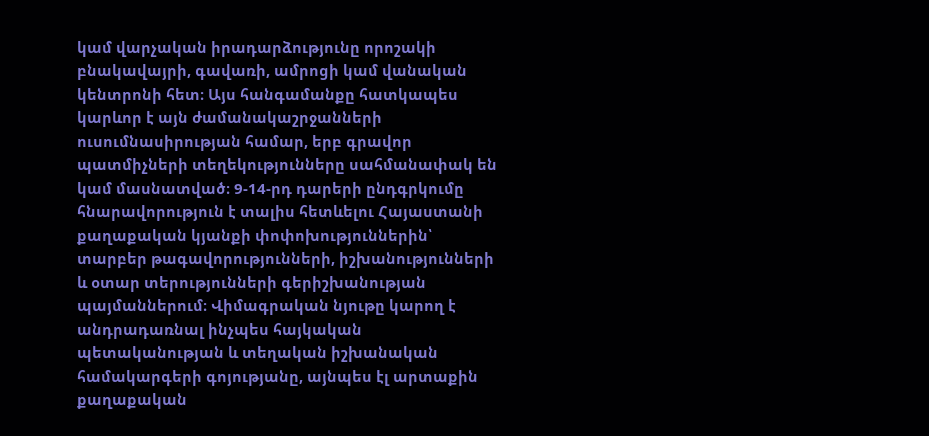կամ վարչական իրադարձությունը որոշակի բնակավայրի, գավառի, ամրոցի կամ վանական կենտրոնի հետ։ Այս հանգամանքը հատկապես կարևոր է այն ժամանակաշրջանների ուսումնասիրության համար, երբ գրավոր պատմիչների տեղեկությունները սահմանափակ են կամ մասնատված։ 9-14-րդ դարերի ընդգրկումը հնարավորություն է տալիս հետևելու Հայաստանի քաղաքական կյանքի փոփոխություններին՝ տարբեր թագավորությունների, իշխանությունների և օտար տերությունների գերիշխանության պայմաններում։ Վիմագրական նյութը կարող է անդրադառնալ ինչպես հայկական պետականության և տեղական իշխանական համակարգերի գոյությանը, այնպես էլ արտաքին քաղաքական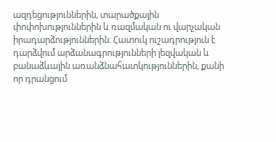ազդեցություններին, տարածքային փոփոխություններին և ռազմական ու վարչական իրադարձություններին։ Հատուկ ուշադրություն է դարձվում արձանագրությունների լեզվական և բանաձևային առանձնահատկություններին, քանի որ դրանցում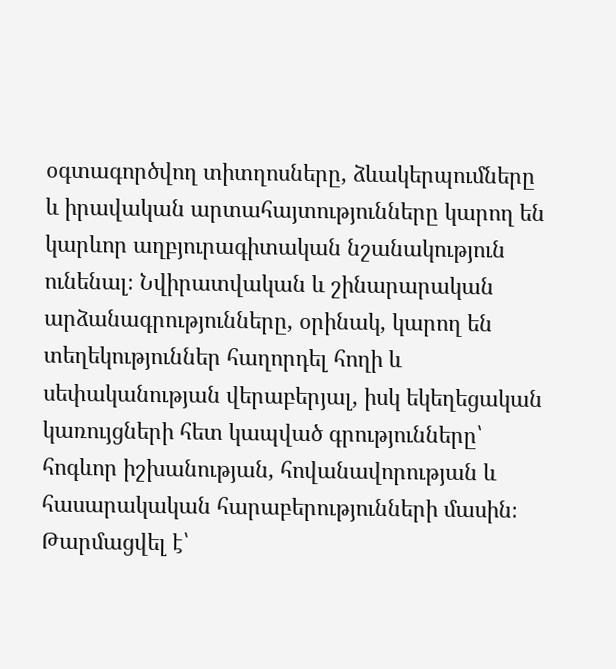օգտագործվող տիտղոսները, ձևակերպումները և իրավական արտահայտությունները կարող են կարևոր աղբյուրագիտական նշանակություն ունենալ։ Նվիրատվական և շինարարական արձանագրությունները, օրինակ, կարող են տեղեկություններ հաղորդել հողի և սեփականության վերաբերյալ, իսկ եկեղեցական կառույցների հետ կապված գրությունները՝ հոգևոր իշխանության, հովանավորության և հասարակական հարաբերությունների մասին։
Թարմացվել է՝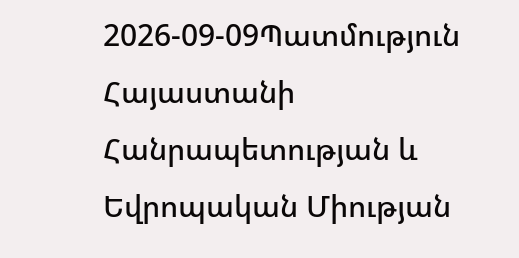2026-09-09Պատմություն
Հայաստանի Հանրապետության և Եվրոպական Միության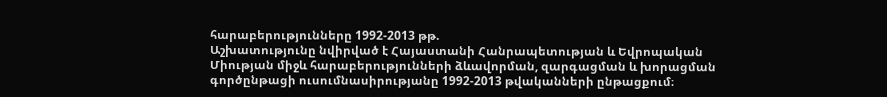հարաբերությունները 1992-2013 թթ.
Աշխատությունը նվիրված է Հայաստանի Հանրապետության և Եվրոպական Միության միջև հարաբերությունների ձևավորման, զարգացման և խորացման գործընթացի ուսումնասիրությանը 1992-2013 թվականների ընթացքում։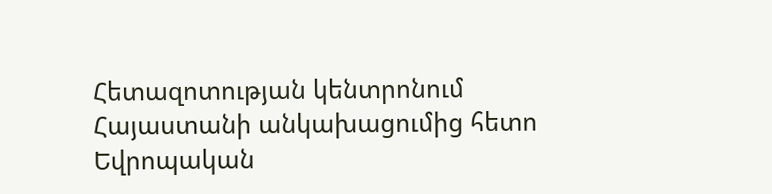Հետազոտության կենտրոնում Հայաստանի անկախացումից հետո Եվրոպական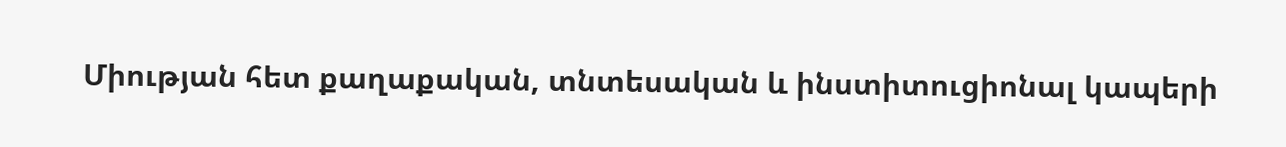Միության հետ քաղաքական, տնտեսական և ինստիտուցիոնալ կապերի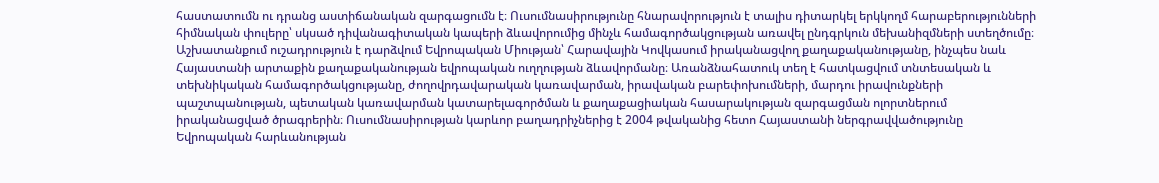հաստատումն ու դրանց աստիճանական զարգացումն է։ Ուսումնասիրությունը հնարավորություն է տալիս դիտարկել երկկողմ հարաբերությունների հիմնական փուլերը՝ սկսած դիվանագիտական կապերի ձևավորումից մինչև համագործակցության առավել ընդգրկուն մեխանիզմների ստեղծումը։ Աշխատանքում ուշադրություն է դարձվում Եվրոպական Միության՝ Հարավային Կովկասում իրականացվող քաղաքականությանը, ինչպես նաև Հայաստանի արտաքին քաղաքականության եվրոպական ուղղության ձևավորմանը։ Առանձնահատուկ տեղ է հատկացվում տնտեսական և տեխնիկական համագործակցությանը, ժողովրդավարական կառավարման, իրավական բարեփոխումների, մարդու իրավունքների պաշտպանության, պետական կառավարման կատարելագործման և քաղաքացիական հասարակության զարգացման ոլորտներում իրականացված ծրագրերին։ Ուսումնասիրության կարևոր բաղադրիչներից է 2004 թվականից հետո Հայաստանի ներգրավվածությունը Եվրոպական հարևանության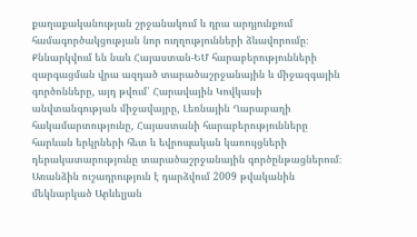քաղաքականության շրջանակում և դրա արդյունքում համագործակցության նոր ուղղությունների ձևավորումը։ Քննարկվում են նաև Հայաստան-ԵՄ հարաբերությունների զարգացման վրա ազդած տարածաշրջանային և միջազգային գործոնները, այդ թվում՝ Հարավային Կովկասի անվտանգության միջավայրը, Լեռնային Ղարաբաղի հակամարտությունը, Հայաստանի հարաբերությունները հարևան երկրների հետ և եվրոպական կառույցների դերակատարությունը տարածաշրջանային գործընթացներում։ Առանձին ուշադրություն է դարձվում 2009 թվականին մեկնարկած Արևելյան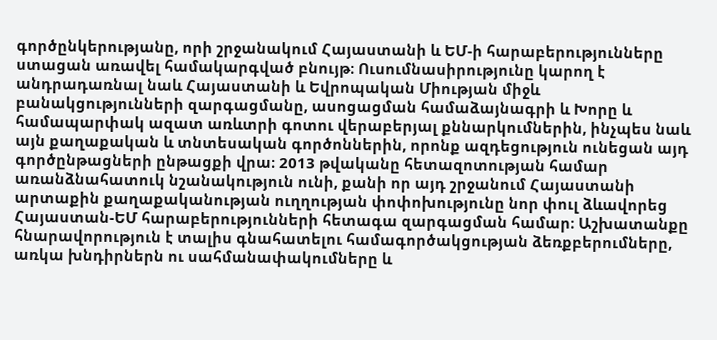գործընկերությանը, որի շրջանակում Հայաստանի և ԵՄ-ի հարաբերությունները ստացան առավել համակարգված բնույթ։ Ուսումնասիրությունը կարող է անդրադառնալ նաև Հայաստանի և Եվրոպական Միության միջև բանակցությունների զարգացմանը, ասոցացման համաձայնագրի և Խորը և համապարփակ ազատ առևտրի գոտու վերաբերյալ քննարկումներին, ինչպես նաև այն քաղաքական և տնտեսական գործոններին, որոնք ազդեցություն ունեցան այդ գործընթացների ընթացքի վրա։ 2013 թվականը հետազոտության համար առանձնահատուկ նշանակություն ունի, քանի որ այդ շրջանում Հայաստանի արտաքին քաղաքականության ուղղության փոփոխությունը նոր փուլ ձևավորեց Հայաստան-ԵՄ հարաբերությունների հետագա զարգացման համար։ Աշխատանքը հնարավորություն է տալիս գնահատելու համագործակցության ձեռքբերումները, առկա խնդիրներն ու սահմանափակումները և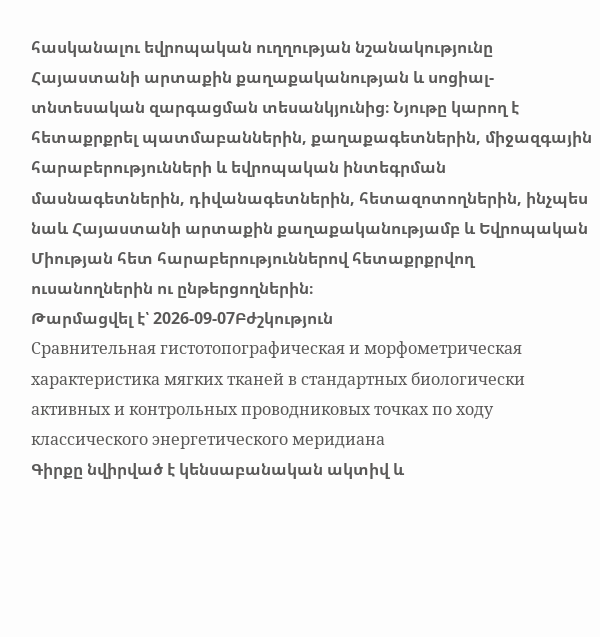հասկանալու եվրոպական ուղղության նշանակությունը Հայաստանի արտաքին քաղաքականության և սոցիալ-տնտեսական զարգացման տեսանկյունից։ Նյութը կարող է հետաքրքրել պատմաբաններին, քաղաքագետներին, միջազգային հարաբերությունների և եվրոպական ինտեգրման մասնագետներին, դիվանագետներին, հետազոտողներին, ինչպես նաև Հայաստանի արտաքին քաղաքականությամբ և Եվրոպական Միության հետ հարաբերություններով հետաքրքրվող ուսանողներին ու ընթերցողներին։
Թարմացվել է՝ 2026-09-07Բժշկություն
Сравнительная гистотопографическая и морфометрическая характеристика мягких тканей в стандартных биологически активных и контрольных проводниковых точках по ходу классического энергетического меридиана
Գիրքը նվիրված է կենսաբանական ակտիվ և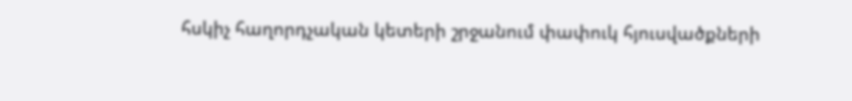հսկիչ հաղորդչական կետերի շրջանում փափուկ հյուսվածքների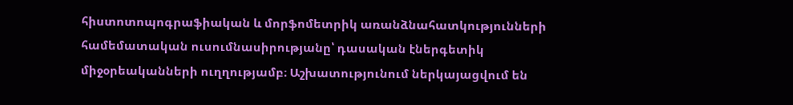հիստոտոպոգրաֆիական և մորֆոմետրիկ առանձնահատկությունների համեմատական ուսումնասիրությանը՝ դասական էներգետիկ միջօրեականների ուղղությամբ։ Աշխատությունում ներկայացվում են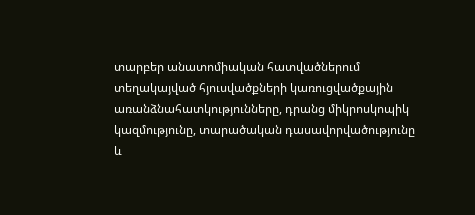տարբեր անատոմիական հատվածներում տեղակայված հյուսվածքների կառուցվածքային առանձնահատկությունները, դրանց միկրոսկոպիկ կազմությունը, տարածական դասավորվածությունը և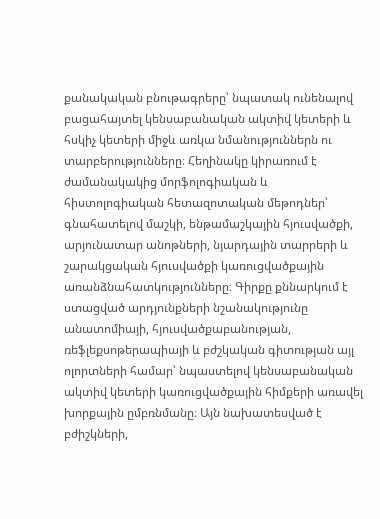քանակական բնութագրերը՝ նպատակ ունենալով բացահայտել կենսաբանական ակտիվ կետերի և հսկիչ կետերի միջև առկա նմանություններն ու տարբերությունները։ Հեղինակը կիրառում է ժամանակակից մորֆոլոգիական և հիստոլոգիական հետազոտական մեթոդներ՝ գնահատելով մաշկի, ենթամաշկային հյուսվածքի, արյունատար անոթների, նյարդային տարրերի և շարակցական հյուսվածքի կառուցվածքային առանձնահատկությունները։ Գիրքը քննարկում է ստացված արդյունքների նշանակությունը անատոմիայի, հյուսվածքաբանության, ռեֆլեքսոթերապիայի և բժշկական գիտության այլ ոլորտների համար՝ նպաստելով կենսաբանական ակտիվ կետերի կառուցվածքային հիմքերի առավել խորքային ըմբռնմանը։ Այն նախատեսված է բժիշկների,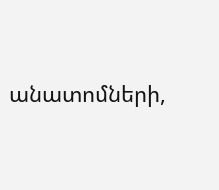անատոմների,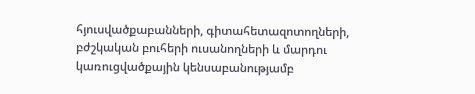հյուսվածքաբանների, գիտահետազոտողների, բժշկական բուհերի ուսանողների և մարդու կառուցվածքային կենսաբանությամբ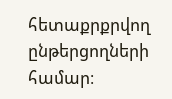հետաքրքրվող ընթերցողների համար։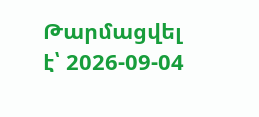Թարմացվել է՝ 2026-09-04